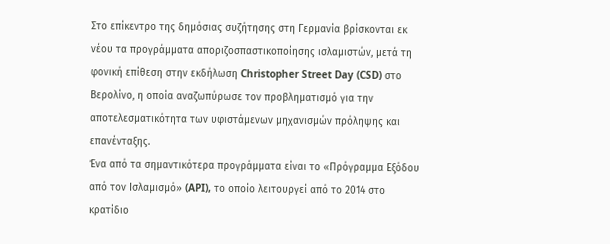Στο επίκεντρο της δημόσιας συζήτησης στη Γερμανία βρίσκονται εκ νέου τα προγράμματα αποριζοσπαστικοποίησης ισλαμιστών, μετά τη φονική επίθεση στην εκδήλωση Christopher Street Day (CSD) στο Βερολίνο, η οποία αναζωπύρωσε τον προβληματισμό για την αποτελεσματικότητα των υφιστάμενων μηχανισμών πρόληψης και επανένταξης.
Ένα από τα σημαντικότερα προγράμματα είναι το «Πρόγραμμα Εξόδου από τον Ισλαμισμό» (API), το οποίο λειτουργεί από το 2014 στο κρατίδιο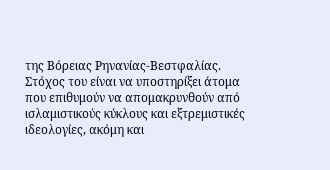της Βόρειας Ρηνανίας-Βεστφαλίας. Στόχος του είναι να υποστηρίξει άτομα που επιθυμούν να απομακρυνθούν από ισλαμιστικούς κύκλους και εξτρεμιστικές ιδεολογίες, ακόμη και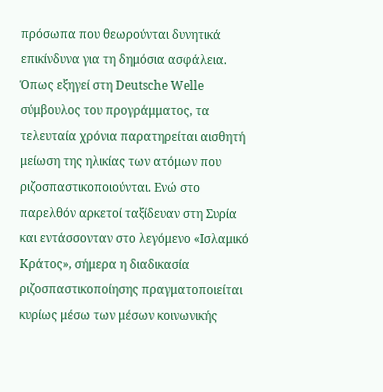πρόσωπα που θεωρούνται δυνητικά επικίνδυνα για τη δημόσια ασφάλεια.
Όπως εξηγεί στη Deutsche Welle σύμβουλος του προγράμματος, τα τελευταία χρόνια παρατηρείται αισθητή μείωση της ηλικίας των ατόμων που ριζοσπαστικοποιούνται. Ενώ στο παρελθόν αρκετοί ταξίδευαν στη Συρία και εντάσσονταν στο λεγόμενο «Ισλαμικό Κράτος», σήμερα η διαδικασία ριζοσπαστικοποίησης πραγματοποιείται κυρίως μέσω των μέσων κοινωνικής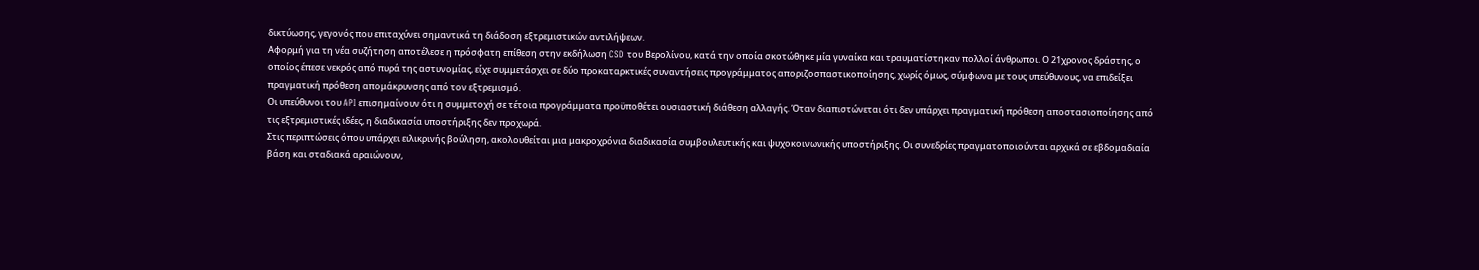δικτύωσης, γεγονός που επιταχύνει σημαντικά τη διάδοση εξτρεμιστικών αντιλήψεων.
Αφορμή για τη νέα συζήτηση αποτέλεσε η πρόσφατη επίθεση στην εκδήλωση CSD του Βερολίνου, κατά την οποία σκοτώθηκε μία γυναίκα και τραυματίστηκαν πολλοί άνθρωποι. Ο 21χρονος δράστης, ο οποίος έπεσε νεκρός από πυρά της αστυνομίας, είχε συμμετάσχει σε δύο προκαταρκτικές συναντήσεις προγράμματος αποριζοσπαστικοποίησης, χωρίς όμως, σύμφωνα με τους υπεύθυνους, να επιδείξει πραγματική πρόθεση απομάκρυνσης από τον εξτρεμισμό.
Οι υπεύθυνοι του API επισημαίνουν ότι η συμμετοχή σε τέτοια προγράμματα προϋποθέτει ουσιαστική διάθεση αλλαγής. Όταν διαπιστώνεται ότι δεν υπάρχει πραγματική πρόθεση αποστασιοποίησης από τις εξτρεμιστικές ιδέες, η διαδικασία υποστήριξης δεν προχωρά.
Στις περιπτώσεις όπου υπάρχει ειλικρινής βούληση, ακολουθείται μια μακροχρόνια διαδικασία συμβουλευτικής και ψυχοκοινωνικής υποστήριξης. Οι συνεδρίες πραγματοποιούνται αρχικά σε εβδομαδιαία βάση και σταδιακά αραιώνουν,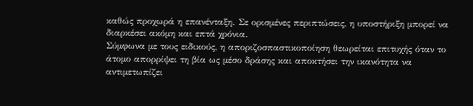καθώς προχωρά η επανένταξη. Σε ορισμένες περιπτώσεις, η υποστήριξη μπορεί να διαρκέσει ακόμη και επτά χρόνια.
Σύμφωνα με τους ειδικούς, η αποριζοσπαστικοποίηση θεωρείται επιτυχής όταν το άτομο απορρίψει τη βία ως μέσο δράσης και αποκτήσει την ικανότητα να αντιμετωπίζει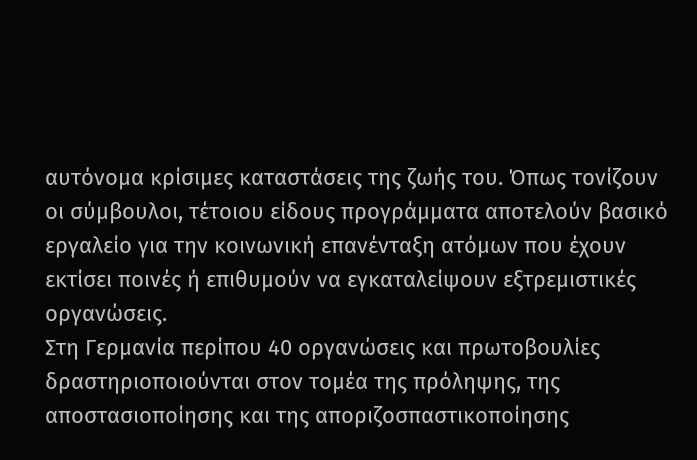αυτόνομα κρίσιμες καταστάσεις της ζωής του. Όπως τονίζουν οι σύμβουλοι, τέτοιου είδους προγράμματα αποτελούν βασικό εργαλείο για την κοινωνική επανένταξη ατόμων που έχουν εκτίσει ποινές ή επιθυμούν να εγκαταλείψουν εξτρεμιστικές οργανώσεις.
Στη Γερμανία περίπου 40 οργανώσεις και πρωτοβουλίες δραστηριοποιούνται στον τομέα της πρόληψης, της αποστασιοποίησης και της αποριζοσπαστικοποίησης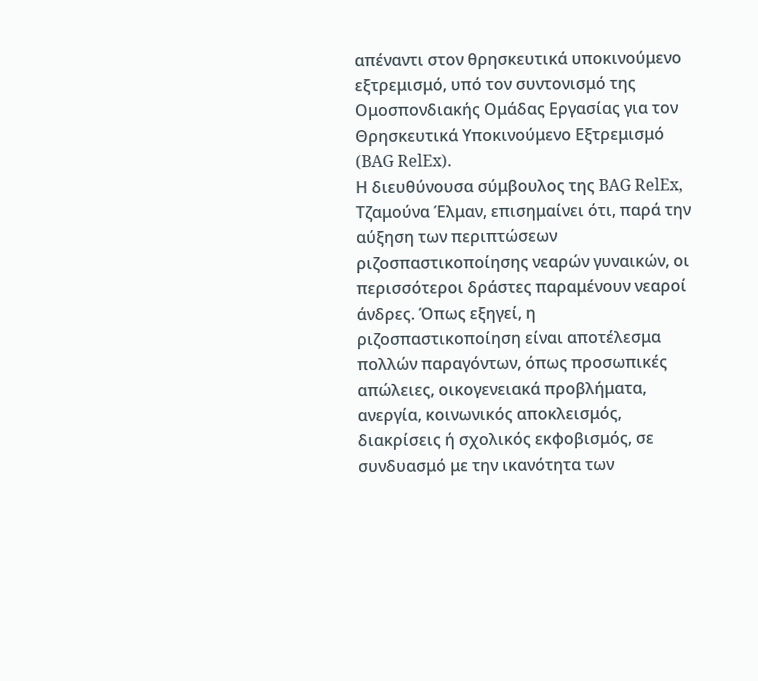απέναντι στον θρησκευτικά υποκινούμενο εξτρεμισμό, υπό τον συντονισμό της Ομοσπονδιακής Ομάδας Εργασίας για τον Θρησκευτικά Υποκινούμενο Εξτρεμισμό (BAG RelEx).
Η διευθύνουσα σύμβουλος της BAG RelEx, Τζαμούνα Έλμαν, επισημαίνει ότι, παρά την αύξηση των περιπτώσεων ριζοσπαστικοποίησης νεαρών γυναικών, οι περισσότεροι δράστες παραμένουν νεαροί άνδρες. Όπως εξηγεί, η ριζοσπαστικοποίηση είναι αποτέλεσμα πολλών παραγόντων, όπως προσωπικές απώλειες, οικογενειακά προβλήματα, ανεργία, κοινωνικός αποκλεισμός, διακρίσεις ή σχολικός εκφοβισμός, σε συνδυασμό με την ικανότητα των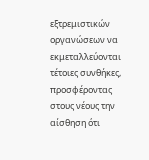εξτρεμιστικών οργανώσεων να εκμεταλλεύονται τέτοιες συνθήκες, προσφέροντας στους νέους την αίσθηση ότι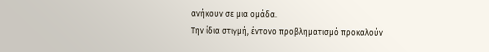ανήκουν σε μια ομάδα.
Την ίδια στιγμή, έντονο προβληματισμό προκαλούν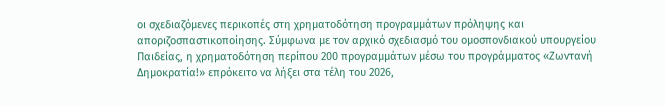οι σχεδιαζόμενες περικοπές στη χρηματοδότηση προγραμμάτων πρόληψης και αποριζοσπαστικοποίησης. Σύμφωνα με τον αρχικό σχεδιασμό του ομοσπονδιακού υπουργείου Παιδείας, η χρηματοδότηση περίπου 200 προγραμμάτων μέσω του προγράμματος «Ζωντανή Δημοκρατία!» επρόκειτο να λήξει στα τέλη του 2026,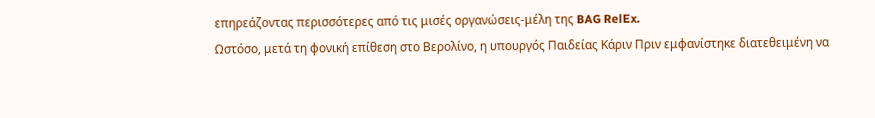επηρεάζοντας περισσότερες από τις μισές οργανώσεις-μέλη της BAG RelEx.
Ωστόσο, μετά τη φονική επίθεση στο Βερολίνο, η υπουργός Παιδείας Κάριν Πριν εμφανίστηκε διατεθειμένη να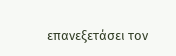επανεξετάσει τον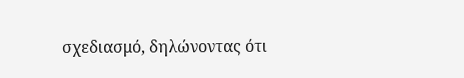σχεδιασμό, δηλώνοντας ότι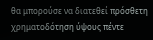θα μπορούσε να διατεθεί πρόσθετη χρηματοδότηση ύψους πέντε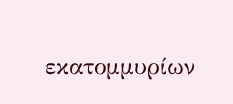εκατομμυρίων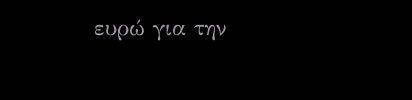ευρώ για την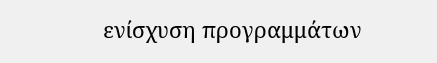ενίσχυση προγραμμάτων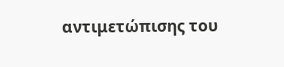αντιμετώπισης του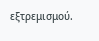εξτρεμισμού.